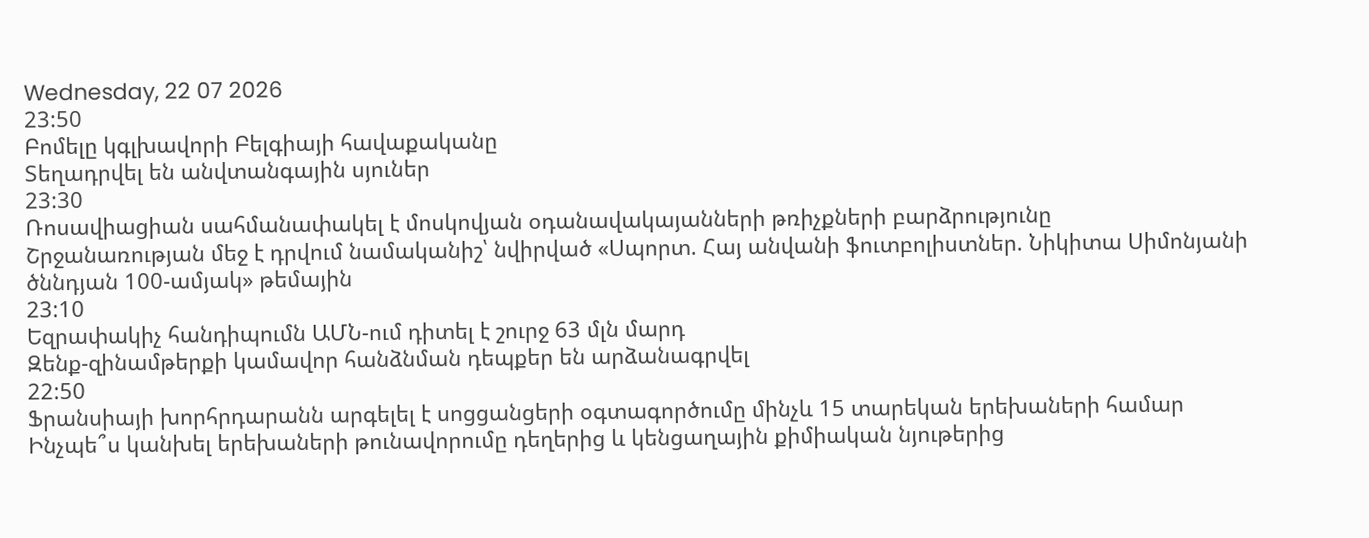Wednesday, 22 07 2026
23:50
Բոմելը կգլխավորի Բելգիայի հավաքականը
Տեղադրվել են անվտանգային սյուներ
23:30
Ռոսավիացիան սահմանափակել է մոսկովյան օդանավակայանների թռիչքների բարձրությունը
Շրջանառության մեջ է դրվում նամականիշ՝ նվիրված «Սպորտ. Հայ անվանի ֆուտբոլիստներ. Նիկիտա Սիմոնյանի ծննդյան 100-ամյակ» թեմային
23:10
Եզրափակիչ հանդիպումն ԱՄՆ-ում դիտել է շուրջ 63 մլն մարդ
Զենք-զինամթերքի կամավոր հանձնման դեպքեր են արձանագրվել
22:50
Ֆրանսիայի խորհրդարանն արգելել է սոցցանցերի օգտագործումը մինչև 15 տարեկան երեխաների համար
Ինչպե՞ս կանխել երեխաների թունավորումը դեղերից և կենցաղային քիմիական նյութերից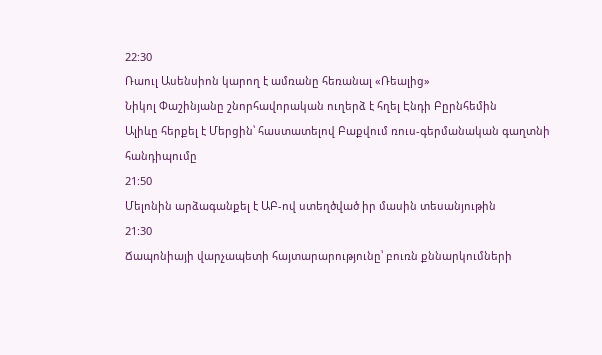22:30
Ռաուլ Ասենսիոն կարող է ամռանը հեռանալ «Ռեալից»
Նիկոլ Փաշինյանը շնորհավորական ուղերձ է հղել Էնդի Բըրնհեմին
Ալիևը հերքել է Մերցին՝ հաստատելով Բաքվում ռուս-գերմանական գաղտնի հանդիպումը
21:50
Մելոնին արձագանքել է ԱԲ-ով ստեղծված իր մասին տեսանյութին
21:30
Ճապոնիայի վարչապետի հայտարարությունը՝ բուռն քննարկումների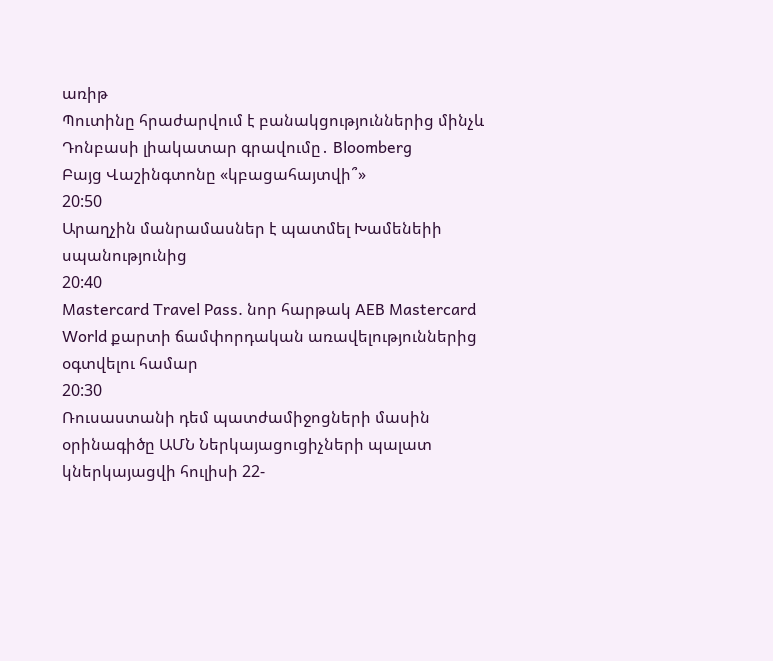առիթ
Պուտինը հրաժարվում է բանակցություններից մինչև Դոնբասի լիակատար գրավումը․ Bloomberg
Բայց Վաշինգտոնը «կբացահայտվի՞»
20:50
Արաղչին մանրամասներ է պատմել Խամենեիի սպանությունից
20:40
Mastercard Travel Pass. նոր հարթակ AEB Mastercard World քարտի ճամփորդական առավելություններից օգտվելու համար
20:30
Ռուսաստանի դեմ պատժամիջոցների մասին օրինագիծը ԱՄՆ Ներկայացուցիչների պալատ կներկայացվի հուլիսի 22-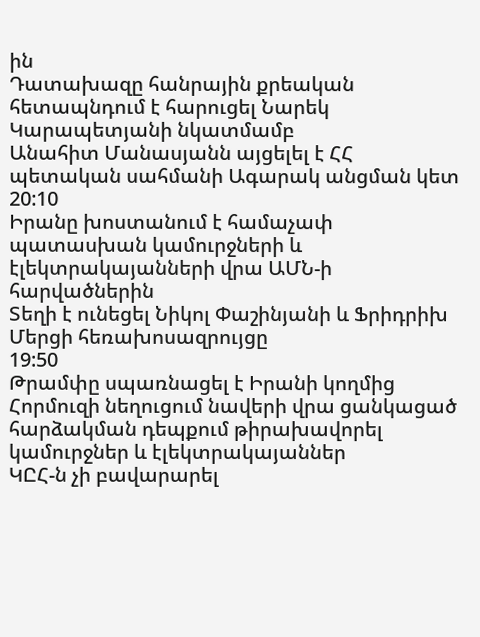ին
Դատախազը հանրային քրեական հետապնդում է հարուցել Նարեկ Կարապետյանի նկատմամբ
Անահիտ Մանասյանն այցելել է ՀՀ պետական սահմանի Ագարակ անցման կետ
20:10
Իրանը խոստանում է համաչափ պատասխան կամուրջների և էլեկտրակայանների վրա ԱՄՆ-ի հարվածներին
Տեղի է ունեցել Նիկոլ Փաշինյանի և Ֆրիդրիխ Մերցի հեռախոսազրույցը
19:50
Թրամփը սպառնացել է Իրանի կողմից Հորմուզի նեղուցում նավերի վրա ցանկացած հարձակման դեպքում թիրախավորել կամուրջներ և էլեկտրակայաններ
ԿԸՀ-ն չի բավարարել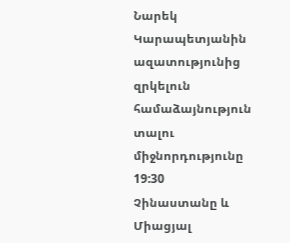Նարեկ Կարապետյանին ազատությունից զրկելուն համաձայնություն տալու միջնորդությունը
19:30
Չինաստանը և Միացյալ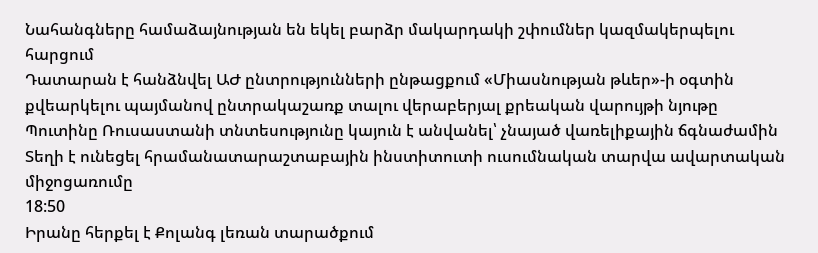Նահանգները համաձայնության են եկել բարձր մակարդակի շփումներ կազմակերպելու հարցում
Դատարան է հանձնվել ԱԺ ընտրությունների ընթացքում «Միասնության թևեր»-ի օգտին քվեարկելու պայմանով ընտրակաշառք տալու վերաբերյալ քրեական վարույթի նյութը
Պուտինը Ռուսաստանի տնտեսությունը կայուն է անվանել՝ չնայած վառելիքային ճգնաժամին
Տեղի է ունեցել հրամանատարաշտաբային ինստիտուտի ուսումնական տարվա ավարտական միջոցառումը
18:50
Իրանը հերքել է Քոլանգ լեռան տարածքում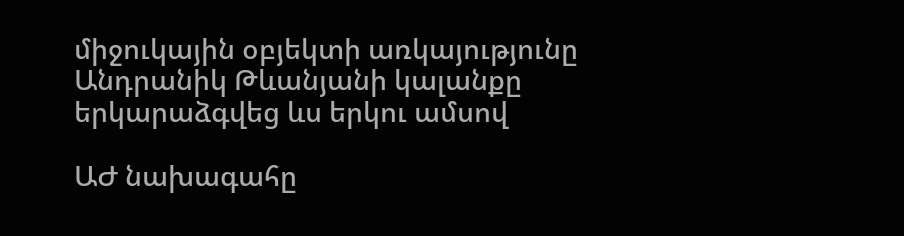միջուկային օբյեկտի առկայությունը
Անդրանիկ Թևանյանի կալանքը երկարաձգվեց ևս երկու ամսով

ԱԺ նախագահը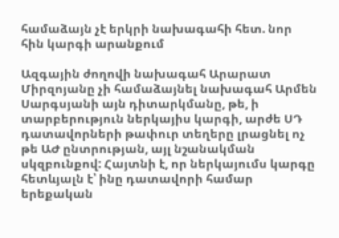համաձայն չէ երկրի նախագահի հետ. նոր հին կարգի արանքում

Ազգային ժողովի նախագահ Արարատ Միրզոյանը չի համաձայնել նախագահ Արմեն Սարգսյանի այն դիտարկմանը, թե, ի տարբերություն ներկայիս կարգի, արժե ՍԴ դատավորների թափուր տեղերը լրացնել ոչ թե ԱԺ ընտրության, այլ նշանակման սկզբունքով: Հայտնի է, որ ներկայումս կարգը հետևյալն է՝ ինը դատավորի համար երեքական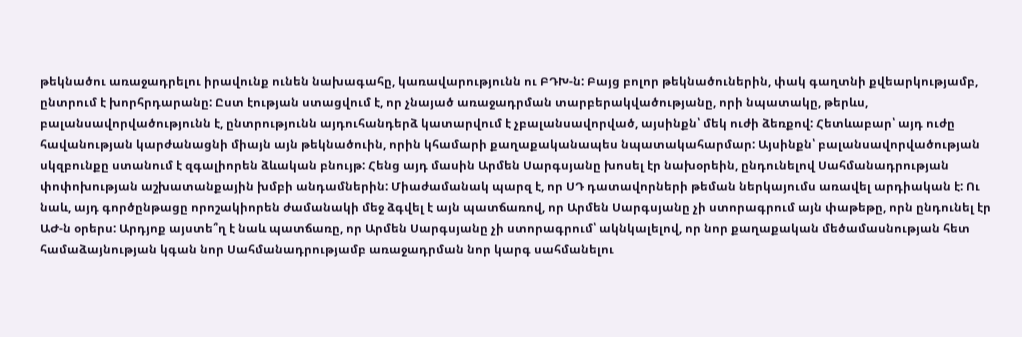թեկնածու առաջադրելու իրավունք ունեն նախագահը, կառավարությունն ու ԲԴԽ-ն: Բայց բոլոր թեկնածուներին, փակ գաղտնի քվեարկությամբ, ընտրում է խորհրդարանը: Ըստ էության ստացվում է, որ չնայած առաջադրման տարբերակվածությանը, որի նպատակը, թերևս, բալանսավորվածությունն է, ընտրությունն այդուհանդերձ կատարվում է չբալանսավորված, այսինքն՝ մեկ ուժի ձեռքով: Հետևաբար՝ այդ ուժը հավանության կարժանացնի միայն այն թեկնածուին, որին կհամարի քաղաքականապես նպատակահարմար: Այսինքն՝ բալանսավորվածության սկզբունքը ստանում է զգալիորեն ձևական բնույթ: Հենց այդ մասին Արմեն Սարգսյանը խոսել էր նախօրեին, ընդունելով Սահմանադրության փոփոխության աշխատանքային խմբի անդամներին: Միաժամանակ պարզ է, որ ՍԴ դատավորների թեման ներկայումս առավել արդիական է: Ու նաև, այդ գործընթացը որոշակիորեն ժամանակի մեջ ձգվել է այն պատճառով, որ Արմեն Սարգսյանը չի ստորագրում այն փաթեթը, որն ընդունել էր ԱԺ-ն օրերս: Արդյոք այստե՞ղ է նաև պատճառը, որ Արմեն Սարգսյանը չի ստորագրում՝ ակնկալելով, որ նոր քաղաքական մեծամասնության հետ համաձայնության կգան նոր Սահմանադրությամբ առաջադրման նոր կարգ սահմանելու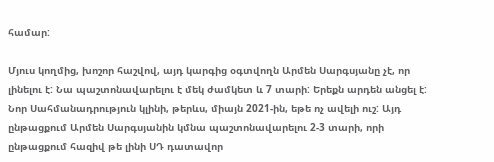համար:

Մյուս կողմից, խոշոր հաշվով, այդ կարգից օգտվողն Արմեն Սարգսյանը չէ, որ լինելու է: Նա պաշտոնավարելու է մեկ ժամկետ և 7 տարի: Երեքն արդեն անցել է: Նոր Սահմանադրություն կլինի, թերևս, միայն 2021-ին, եթե ոչ ավելի ուշ: Այդ ընթացքում Արմեն Սարգսյանին կմնա պաշտոնավարելու 2-3 տարի, որի ընթացքում հազիվ թե լինի ՍԴ դատավոր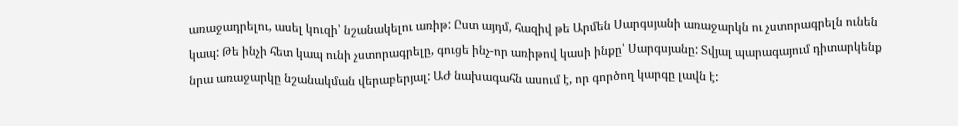առաջադրելու, ասել կուզի՝ նշանակելու առիթ: Ըստ այդմ, հազիվ թե Արմեն Սարգսյանի առաջարկն ու չստորագրելն ունեն կապ: Թե ինչի հետ կապ ունի չստորագրելը, գուցե ինչ-որ առիթով կասի ինքը՝ Սարգսյանը: Տվյալ պարագայում դիտարկենք նրա առաջարկը նշանակման վերաբերյալ: ԱԺ նախագահն ասում է, որ գործող կարգը լավն է: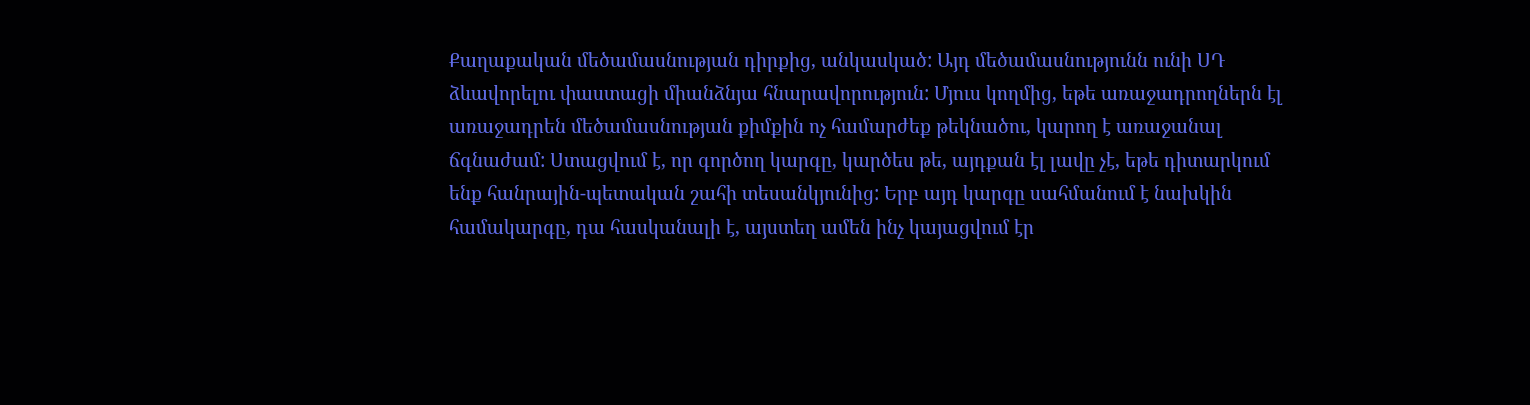Քաղաքական մեծամասնության դիրքից, անկասկած: Այդ մեծամասնությունն ունի ՍԴ ձևավորելու փաստացի միանձնյա հնարավորություն: Մյուս կողմից, եթե առաջադրողներն էլ առաջադրեն մեծամասնության քիմքին ոչ համարժեք թեկնածու, կարող է առաջանալ ճգնաժամ: Ստացվում է, որ գործող կարգը, կարծես թե, այդքան էլ լավը չէ, եթե դիտարկում ենք հանրային-պետական շահի տեսանկյունից: Երբ այդ կարգը սահմանում է նախկին համակարգը, դա հասկանալի է, այստեղ ամեն ինչ կայացվում էր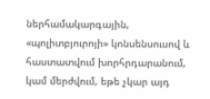ներհամակարգային, «պոլիտբյուրոյի» կոնսենսուսով և հաստատվում խորհրդարանում, կամ մերժվում, եթե չկար այդ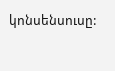կոնսենսուսը: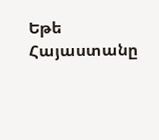Եթե Հայաստանը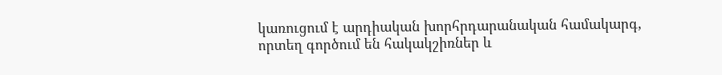կառուցում է արդիական խորհրդարանական համակարգ, որտեղ գործում են հակակշիռներ և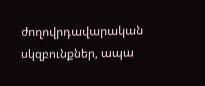ժողովրդավարական սկզբունքներ, ապա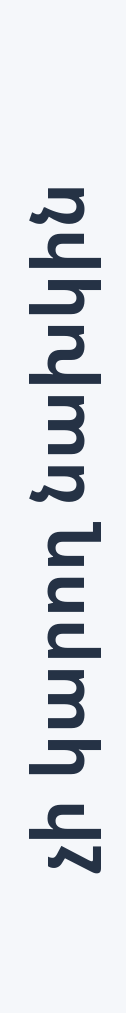չի կարող նախկին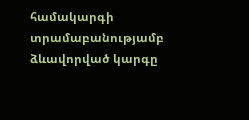համակարգի տրամաբանությամբ ձևավորված կարգը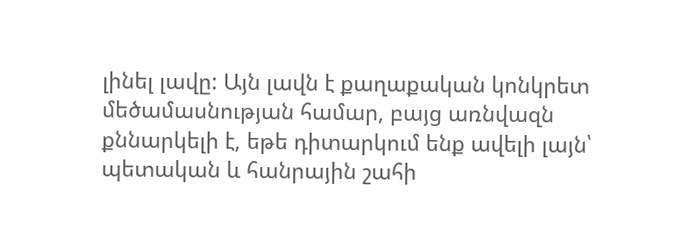լինել լավը: Այն լավն է քաղաքական կոնկրետ մեծամասնության համար, բայց առնվազն քննարկելի է, եթե դիտարկում ենք ավելի լայն՝ պետական և հանրային շահի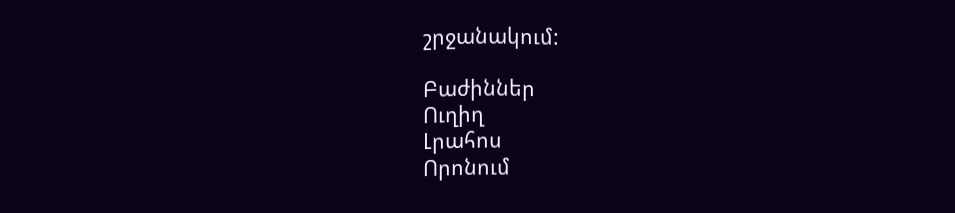շրջանակում:

Բաժիններ
Ուղիղ
Լրահոս
Որոնում